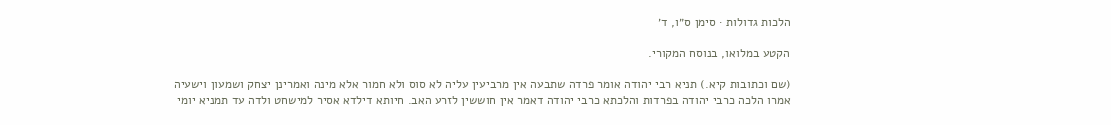הלכות גדולות · סימן ס״ו, ד׳

הקטע במלואו, בנוסח המקורי.

(שם וכתובות קיא.) תניא רבי יהודה אומר פרדה שתבעה אין מרביעין עליה לא סוס ולא חמור אלא מינה ואמרינן יצחק ושמעון וישעיה אמרו הלכה כרבי יהודה בפרדות והלכתא כרבי יהודה דאמר אין חוששין לזרע האב. חיותא דילדא אסיר למישחט ולדה עד תמניא יומי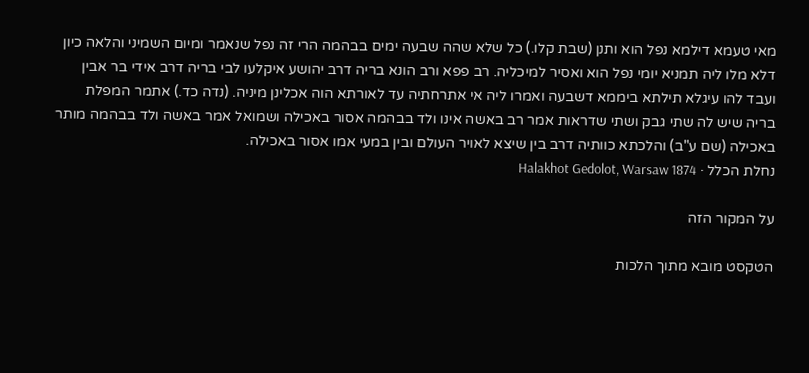מאי טעמא דילמא נפל הוא ותנן (שבת קלו.) כל שלא שהה שבעה ימים בבהמה הרי זה נפל שנאמר ומיום השמיני והלאה כיון דלא מלו ליה תמניא יומי נפל הוא ואסיר למיכליה. רב פפא ורב הונא בריה דרב יהושע איקלעו לבי בריה דרב אידי בר אבין ועבד להו עיגלא תילתא ביממא דשבעה ואמרו ליה אי אתרחתיה עד לאורתא הוה אכלינן מיניה. (נדה כד.) אתמר המפלת בריה שיש לה שתי גבק ושתי שדראות אמר רב באשה אינו ולד בבהמה אסור באכילה ושמואל אמר באשה ולד בבהמה מותר באכילה (שם ע"ב) והלכתא כוותיה דרב בין שיצא לאויר העולם ובין במעי אמו אסור באכילה.
נחלת הכלל · Halakhot Gedolot, Warsaw 1874

על המקור הזה

הטקסט מובא מתוך הלכות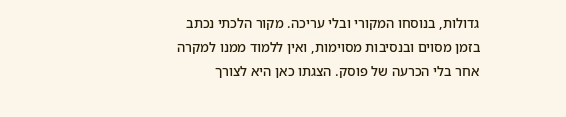גדולות, בנוסחו המקורי ובלי עריכה. מקור הלכתי נכתב בזמן מסוים ובנסיבות מסוימות, ואין ללמוד ממנו למקרה אחר בלי הכרעה של פוסק. הצגתו כאן היא לצורך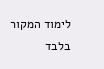לימוד המקור בלבד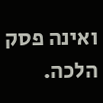ואינה פסק הלכה.